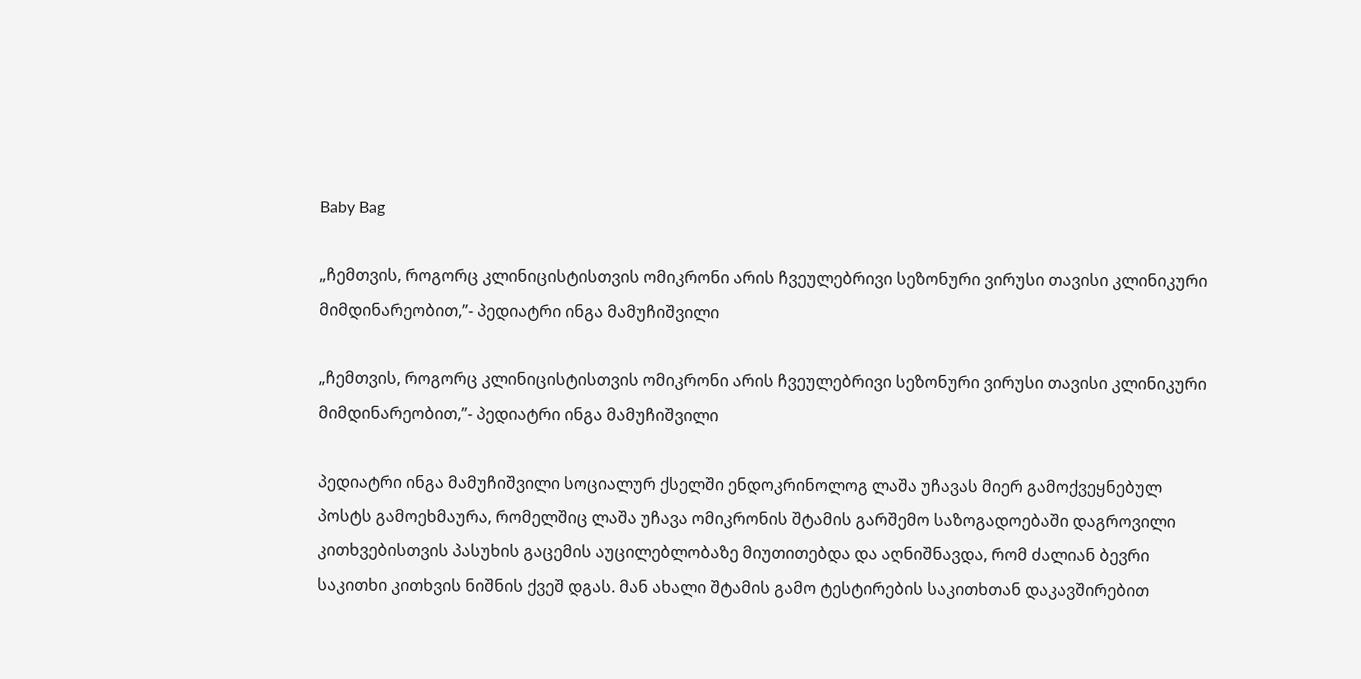Baby Bag

„ჩემთვის, როგორც კლინიცისტისთვის ომიკრონი არის ჩვეულებრივი სეზონური ვირუსი თავისი კლინიკური მიმდინარეობით,”- პედიატრი ინგა მამუჩიშვილი

„ჩემთვის, როგორც კლინიცისტისთვის ომიკრონი არის ჩვეულებრივი სეზონური ვირუსი თავისი კლინიკური მიმდინარეობით,”- პედიატრი ინგა მამუჩიშვილი

პედიატრი ინგა მამუჩიშვილი სოციალურ ქსელში ენდოკრინოლოგ ლაშა უჩავას მიერ გამოქვეყნებულ პოსტს გამოეხმაურა, რომელშიც ლაშა უჩავა ომიკრონის შტამის გარშემო საზოგადოებაში დაგროვილი კითხვებისთვის პასუხის გაცემის აუცილებლობაზე მიუთითებდა და აღნიშნავდა, რომ ძალიან ბევრი საკითხი კითხვის ნიშნის ქვეშ დგას. მან ახალი შტამის გამო ტესტირების საკითხთან დაკავშირებით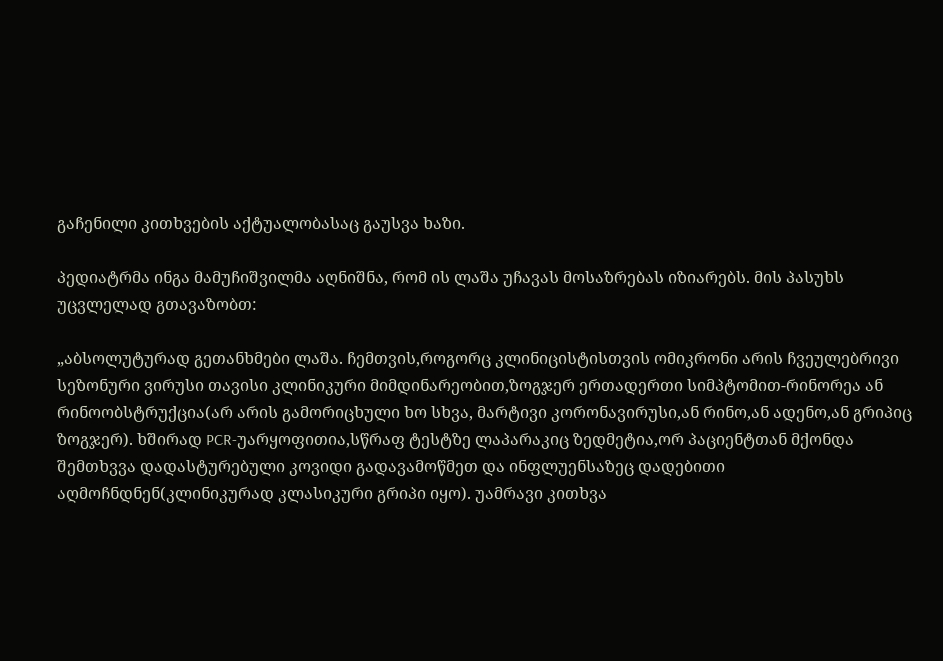გაჩენილი კითხვების აქტუალობასაც გაუსვა ხაზი.

პედიატრმა ინგა მამუჩიშვილმა აღნიშნა, რომ ის ლაშა უჩავას მოსაზრებას იზიარებს. მის პასუხს უცვლელად გთავაზობთ:

„აბსოლუტურად გეთანხმები ლაშა. ჩემთვის,როგორც კლინიცისტისთვის ომიკრონი არის ჩვეულებრივი სეზონური ვირუსი თავისი კლინიკური მიმდინარეობით,ზოგჯერ ერთადერთი სიმპტომით-რინორეა ან რინოობსტრუქცია(არ არის გამორიცხული ხო სხვა, მარტივი კორონავირუსი,ან რინო,ან ადენო,ან გრიპიც ზოგჯერ). ხშირად PCR-უარყოფითია,სწრაფ ტესტზე ლაპარაკიც ზედმეტია,ორ პაციენტთან მქონდა შემთხვვა დადასტურებული კოვიდი გადავამოწმეთ და ინფლუენსაზეც დადებითი აღმოჩნდნენ(კლინიკურად კლასიკური გრიპი იყო). უამრავი კითხვა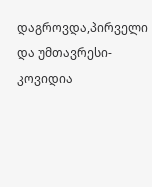დაგროვდა,პირველი და უმთავრესი-კოვიდია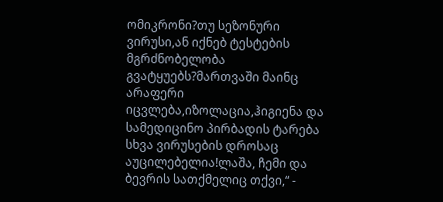ომიკრონი?თუ სეზონური ვირუსი,ან იქნებ ტესტების მგრძნობელობა გვატყუებს?მართვაში მაინც არაფერი იცვლება,იზოლაცია,ჰიგიენა და სამედიცინო პირბადის ტარება სხვა ვირუსების დროსაც აუცილებელია!ლაშა, ჩემი და ბევრის სათქმელიც თქვი,“ -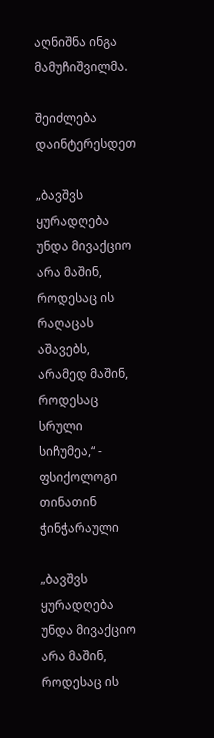აღნიშნა ინგა მამუჩიშვილმა.

შეიძლება დაინტერესდეთ

„ბავშვს ყურადღება უნდა მივაქციო არა მაშინ, როდესაც ის რაღაცას აშავებს, არამედ მაშინ, როდესაც სრული სიჩუმეა,“ - ფსიქოლოგი თინათინ ჭინჭარაული

„ბავშვს ყურადღება უნდა მივაქციო არა მაშინ, როდესაც ის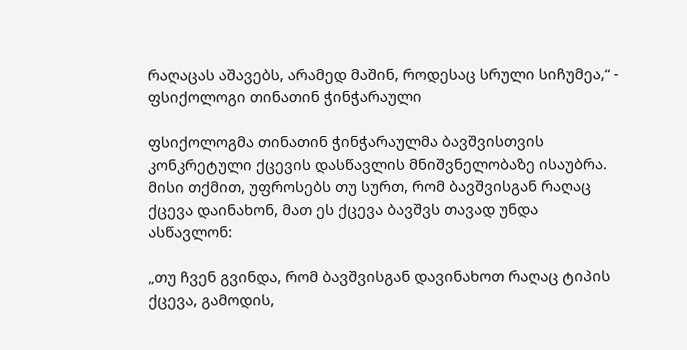რაღაცას აშავებს, არამედ მაშინ, როდესაც სრული სიჩუმეა,“ - ფსიქოლოგი თინათინ ჭინჭარაული

ფსიქოლოგმა თინათინ ჭინჭარაულმა ბავშვისთვის კონკრეტული ქცევის დასწავლის მნიშვნელობაზე ისაუბრა. მისი თქმით, უფროსებს თუ სურთ, რომ ბავშვისგან რაღაც ქცევა დაინახონ, მათ ეს ქცევა ბავშვს თავად უნდა ასწავლონ:

„თუ ჩვენ გვინდა, რომ ბავშვისგან დავინახოთ რაღაც ტიპის ქცევა, გამოდის,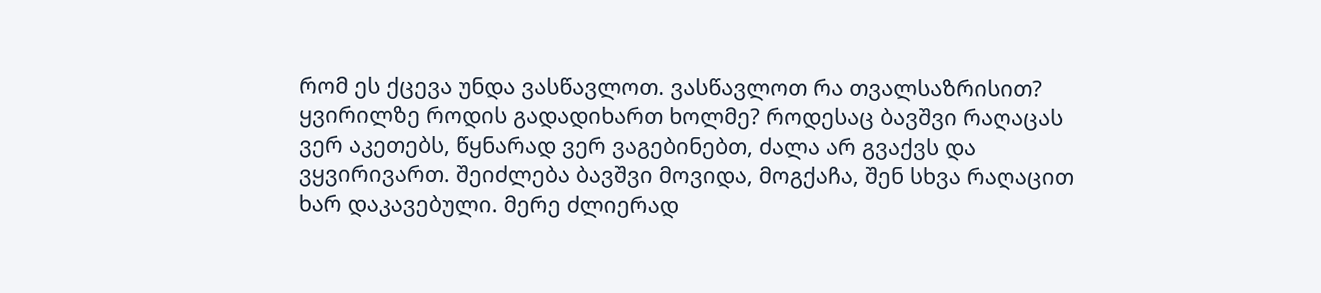რომ ეს ქცევა უნდა ვასწავლოთ. ვასწავლოთ რა თვალსაზრისით? ყვირილზე როდის გადადიხართ ხოლმე? როდესაც ბავშვი რაღაცას ვერ აკეთებს, წყნარად ვერ ვაგებინებთ, ძალა არ გვაქვს და ვყვირივართ. შეიძლება ბავშვი მოვიდა, მოგქაჩა, შენ სხვა რაღაცით ხარ დაკავებული. მერე ძლიერად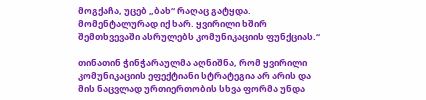მოგქაჩა, უცებ „ბახ“ რაღაც გატყდა. მომენტალურად იქ ხარ. ყვირილი ხშირ შემთხვევაში ასრულებს კომუნიკაციის ფუნქციას.“

თინათინ ჭინჭარაულმა აღნიშნა, რომ ყვირილი კომუნიკაციის ეფექტიანი სტრატეგია არ არის და მის ნაცვლად ურთიერთობის სხვა ფორმა უნდა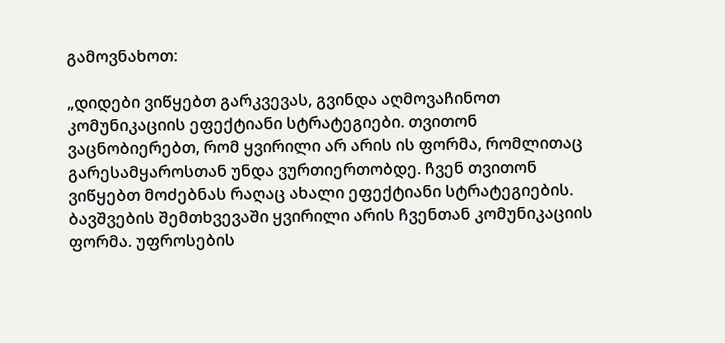გამოვნახოთ:

„დიდები ვიწყებთ გარკვევას, გვინდა აღმოვაჩინოთ კომუნიკაციის ეფექტიანი სტრატეგიები. თვითონ ვაცნობიერებთ, რომ ყვირილი არ არის ის ფორმა, რომლითაც გარესამყაროსთან უნდა ვურთიერთობდე. ჩვენ თვითონ ვიწყებთ მოძებნას რაღაც ახალი ეფექტიანი სტრატეგიების. ბავშვების შემთხვევაში ყვირილი არის ჩვენთან კომუნიკაციის ფორმა. უფროსების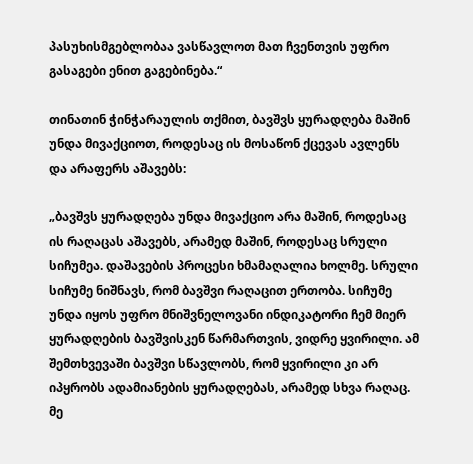პასუხისმგებლობაა ვასწავლოთ მათ ჩვენთვის უფრო გასაგები ენით გაგებინება.“

თინათინ ჭინჭარაულის თქმით, ბავშვს ყურადღება მაშინ უნდა მივაქციოთ, როდესაც ის მოსაწონ ქცევას ავლენს და არაფერს აშავებს:

„ბავშვს ყურადღება უნდა მივაქციო არა მაშინ, როდესაც ის რაღაცას აშავებს, არამედ მაშინ, როდესაც სრული სიჩუმეა. დაშავების პროცესი ხმამაღალია ხოლმე. სრული სიჩუმე ნიშნავს, რომ ბავშვი რაღაცით ერთობა. სიჩუმე უნდა იყოს უფრო მნიშვნელოვანი ინდიკატორი ჩემ მიერ ყურადღების ბავშვისკენ წარმართვის, ვიდრე ყვირილი. ამ შემთხვევაში ბავშვი სწავლობს, რომ ყვირილი კი არ იპყრობს ადამიანების ყურადღებას, არამედ სხვა რაღაც. მე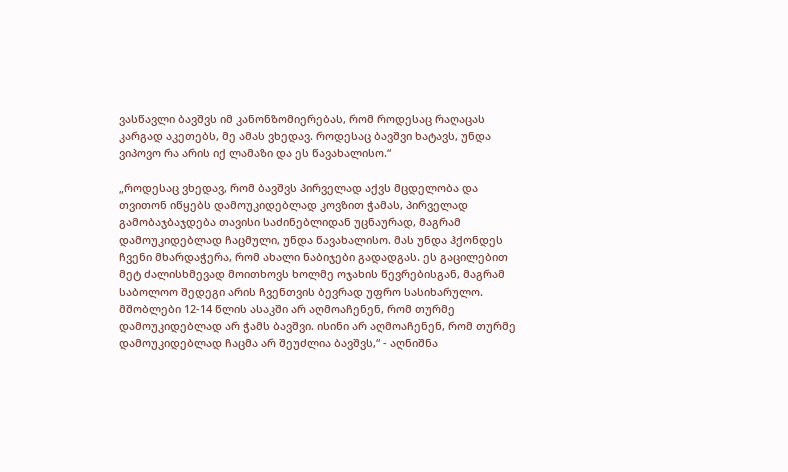ვასწავლი ბავშვს იმ კანონზომიერებას, რომ როდესაც რაღაცას კარგად აკეთებს, მე ამას ვხედავ. როდესაც ბავშვი ხატავს, უნდა ვიპოვო რა არის იქ ლამაზი და ეს წავახალისო.“

„როდესაც ვხედავ, რომ ბავშვს პირველად აქვს მცდელობა და თვითონ იწყებს დამოუკიდებლად კოვზით ჭამას, პირველად გამობაჯბაჯდება თავისი საძინებლიდან უცნაურად, მაგრამ დამოუკიდებლად ჩაცმული, უნდა წავახალისო. მას უნდა ჰქონდეს ჩვენი მხარდაჭერა, რომ ახალი ნაბიჯები გადადგას. ეს გაცილებით მეტ ძალისხმევად მოითხოვს ხოლმე ოჯახის წევრებისგან, მაგრამ საბოლოო შედეგი არის ჩვენთვის ბევრად უფრო სასიხარულო. მშობლები 12-14 წლის ასაკში არ აღმოაჩენენ, რომ თურმე დამოუკიდებლად არ ჭამს ბავშვი. ისინი არ აღმოაჩენენ, რომ თურმე დამოუკიდებლად ჩაცმა არ შეუძლია ბავშვს,“ - აღნიშნა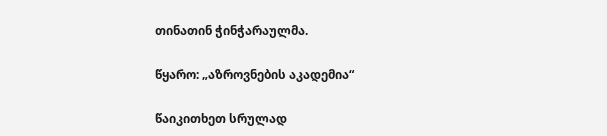თინათინ ჭინჭარაულმა.

წყარო: „აზროვნების აკადემია“

წაიკითხეთ სრულად